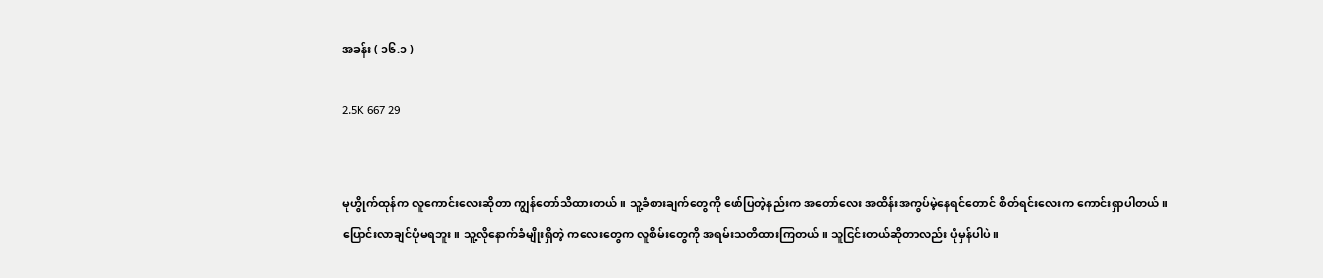အခန်း ( ၁၆.၁ )

2.5K 667 29


မုဟွိုက်ထုန်က လူကောင်းလေးဆိုတာ ကျွန်တော်သိထားတယ်။ သူ့ခံစားချက်တွေကို ဖော်ပြတဲ့နည်းက အတော်လေး အထိန်းအကွပ်မဲ့နေရင်တောင် စိတ်ရင်းလေးက ကောင်းရှာပါတယ်။
ပြောင်းလာချင်ပုံမရဘူး။ သူ့လိုနောက်ခံမျိုးရှိတဲ့ ကလေးတွေက လူစိမ်းတွေကို အရမ်းသတိထားကြတယ်။ သူငြင်းတယ်ဆိုတာလည်း ပုံမှန်ပါပဲ။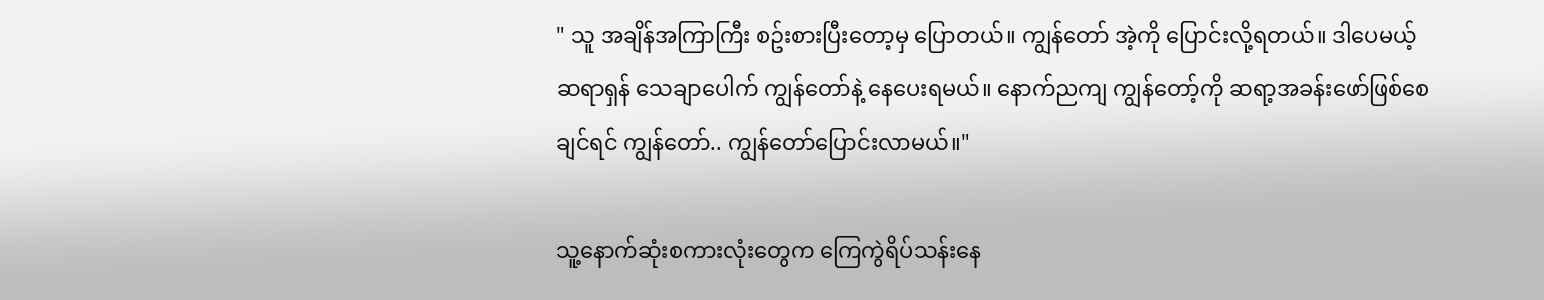" သူ အချိန်အကြာကြီး စဥ်းစားပြီးတော့မှ ပြောတယ်။ ကျွန်တော် အဲ့ကို ပြောင်းလို့ရတယ်။ ဒါပေမယ့် ဆရာရှန် သေချာပေါက် ကျွန်တော်နဲ့ နေပေးရမယ်။ နောက်ညကျ ကျွန်တော့်ကို ဆရာ့အခန်းဖော်ဖြစ်စေချင်ရင် ကျွန်တော်.. ကျွန်တော်ပြောင်းလာမယ်။"

သူ့နောက်ဆုံးစကားလုံးတွေက ကြေကွဲရိပ်သန်းနေ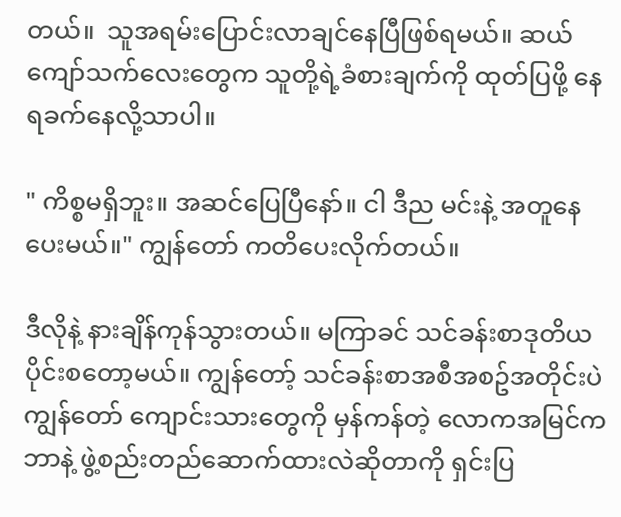တယ်။  သူအရမ်းပြောင်းလာချင်နေပြီဖြစ်ရမယ်။ ဆယ်ကျော်သက်လေးတွေက သူတို့ရဲ့ခံစားချက်ကို ထုတ်ပြဖို့ နေရခက်နေလို့သာပါ။

" ကိစ္စမရှိဘူး။ အဆင်ပြေပြီနော်။ ငါ ဒီည မင်းနဲ့ အတူနေပေးမယ်။" ကျွန်တော် ကတိပေးလိုက်တယ်။

ဒီလိုနဲ့ နားချိန်ကုန်သွားတယ်။ မကြာခင် သင်ခန်းစာဒုတိယပိုင်းစတော့မယ်။ ကျွန်တော့် သင်ခန်းစာအစီအစဥ်အတိုင်းပဲ ကျွန်တော် ကျောင်းသားတွေကို မှန်ကန်တဲ့ လောကအမြင်က ဘာနဲ့ ဖွဲ့စည်းတည်ဆောက်ထားလဲဆိုတာကို ရှင်းပြ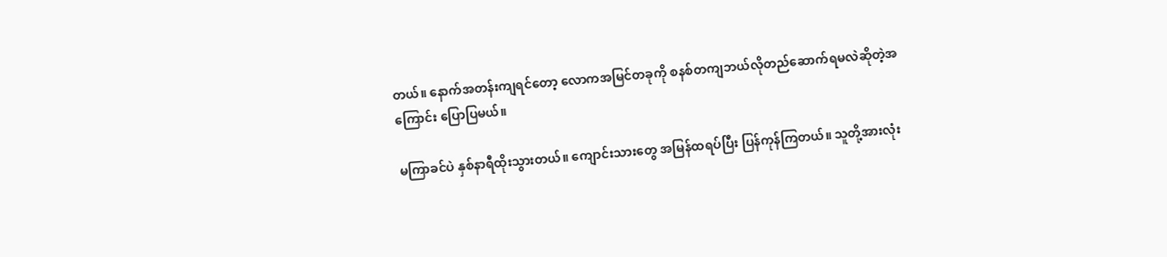တယ်။ နောက်အတန်းကျရင်တော့ လောကအမြင်တခုကို စနစ်တကျဘယ်လိုတည်ဆောက်ရမလဲဆိုတဲ့အကြောင်း ပြောပြမယ်။

မကြာခင်ပဲ နှစ်နာရီထိုးသွားတယ်။ ကျောင်းသားတွေ အမြန်ထရပ်ပြီး ပြန်ကုန်ကြတယ်။ သူတို့အားလုံး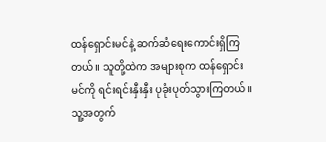ထန်ရှောင်းမင်နဲ့ ဆက်ဆံရေးကောင်းရှိကြတယ်။ သူတို့ထဲက အများစုက ထန်ရှောင်းမင်ကို ရင်းရင်းနှီးနှီး ပုခုံးပုတ်သွားကြတယ်။ သူ့အတွက်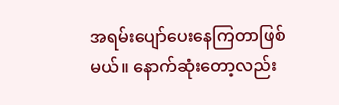အရမ်းပျော်ပေးနေကြတာဖြစ်မယ်။ နောက်ဆုံးတော့လည်း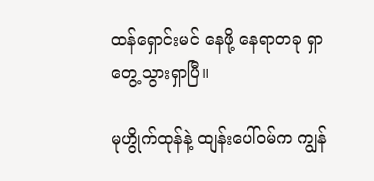ထန်ရှောင်းမင် နေဖို့ နေရာတခု ရှာတွေ့သွားရှာပြီ။

မုဟွိုက်ထုန်နဲ့ ထျန်းပေါ်ဝမ်က ကျွန်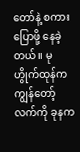တော်နဲ့ စကားပြောဖို့ နေခဲ့တယ်။ မုဟွိုက်ထုန်က ကျွန်တော့်လက်ကို ခုနက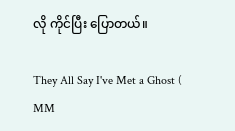လို ကိုင်ပြီး ပြောတယ်။

They All Say I've Met a Ghost ( MM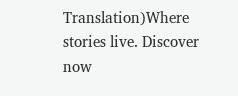Translation)Where stories live. Discover now